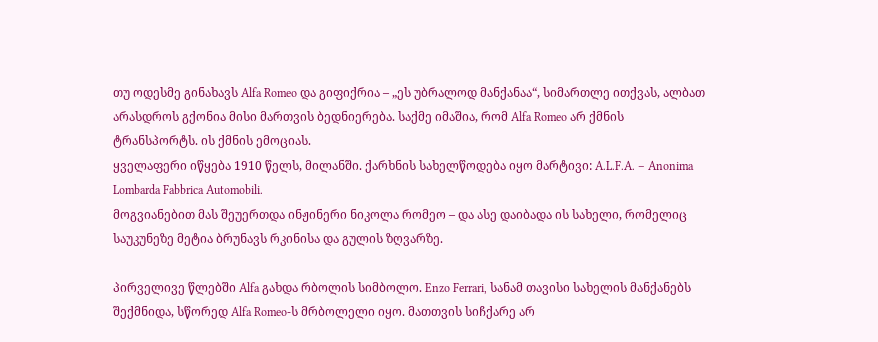თუ ოდესმე გინახავს Alfa Romeo და გიფიქრია – „ეს უბრალოდ მანქანაა“, სიმართლე ითქვას, ალბათ არასდროს გქონია მისი მართვის ბედნიერება. საქმე იმაშია, რომ Alfa Romeo არ ქმნის ტრანსპორტს. ის ქმნის ემოციას.
ყველაფერი იწყება 1910 წელს, მილანში. ქარხნის სახელწოდება იყო მარტივი: A.L.F.A. – Anonima Lombarda Fabbrica Automobili.
მოგვიანებით მას შეუერთდა ინჟინერი ნიკოლა რომეო – და ასე დაიბადა ის სახელი, რომელიც საუკუნეზე მეტია ბრუნავს რკინისა და გულის ზღვარზე.

პირველივე წლებში Alfa გახდა რბოლის სიმბოლო. Enzo Ferrari, სანამ თავისი სახელის მანქანებს შექმნიდა, სწორედ Alfa Romeo-ს მრბოლელი იყო. მათთვის სიჩქარე არ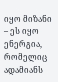იყო მიზანი – ეს იყო ენერგია, რომელიც ადამიანს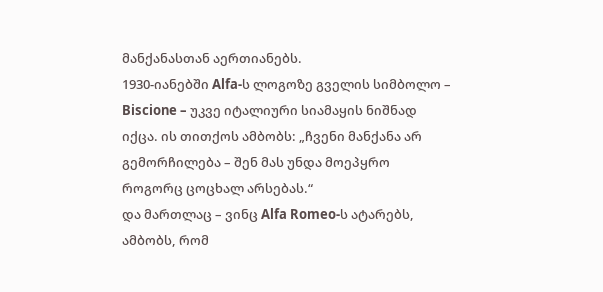მანქანასთან აერთიანებს.
1930-იანებში Alfa-ს ლოგოზე გველის სიმბოლო – Biscione – უკვე იტალიური სიამაყის ნიშნად იქცა. ის თითქოს ამბობს: „ჩვენი მანქანა არ გემორჩილება – შენ მას უნდა მოეპყრო როგორც ცოცხალ არსებას.“
და მართლაც – ვინც Alfa Romeo-ს ატარებს, ამბობს, რომ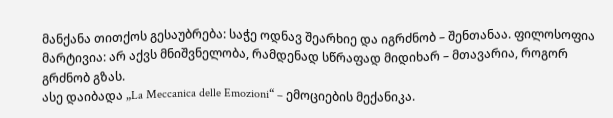მანქანა თითქოს გესაუბრება: საჭე ოდნავ შეარხიე და იგრძნობ – შენთანაა. ფილოსოფია მარტივია: არ აქვს მნიშვნელობა, რამდენად სწრაფად მიდიხარ – მთავარია, როგორ გრძნობ გზას.
ასე დაიბადა „La Meccanica delle Emozioni“ – ემოციების მექანიკა.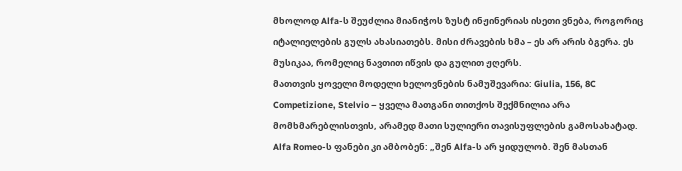მხოლოდ Alfa-ს შეუძლია მიანიჭოს ზუსტ ინჟინერიას ისეთი ვნება, როგორიც იტალიელების გულს ახასიათებს. მისი ძრავების ხმა – ეს არ არის ბგერა. ეს მუსიკაა, რომელიც ნავთით იწვის და გულით ჟღერს.
მათთვის ყოველი მოდელი ხელოვნების ნამუშევარია: Giulia, 156, 8C Competizione, Stelvio – ყველა მათგანი თითქოს შექმნილია არა მომხმარებლისთვის, არამედ მათი სულიერი თავისუფლების გამოსახატად.
Alfa Romeo-ს ფანები კი ამბობენ: „შენ Alfa-ს არ ყიდულობ. შენ მასთან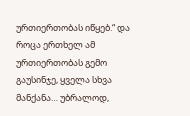ურთიერთობას იწყებ.“ და როცა ერთხელ ამ ურთიერთობას გემო გაუსინჯე, ყველა სხვა მანქანა… უბრალოდ,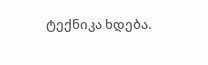ტექნიკა ხდება.